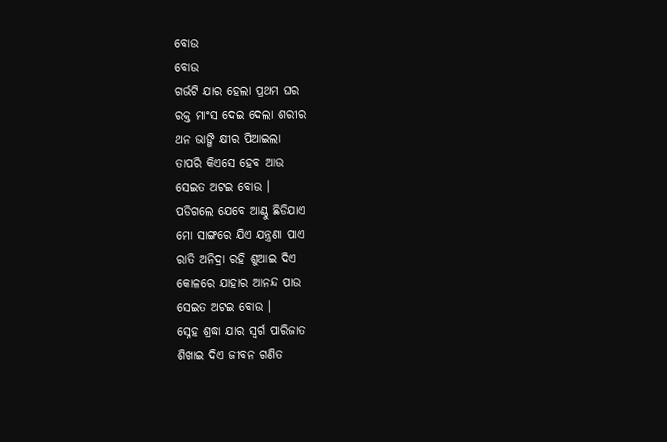ବୋଉ
ବୋଉ
ଗର୍ଭଟି ଯାର ହେଲା ପ୍ରଥମ ଘର
ରକ୍ତ ମାଂସ ଦେଇ ଦେଲା ଶରୀର
ଥନ ଭାଙ୍ଗି କ୍ଷୀର ପିଆଇଲା
ତାପରି କିଏସେ ହେବ ଆଉ
ସେଇତ ଅଟଇ ବୋଉ ।
ପଡିଗଲେ ଯେବେ ଆଣ୍ଠୁ ଛିଡିଯାଏ
ମୋ ସାଙ୍ଗରେ ଯିଏ ଯନ୍ତ୍ରଣା ପାଏ
ରାତି ଅନିଦ୍ରା ରହି ଶୁଆଇ ଦିଏ
କୋଳରେ ଯାହାର ଆନନ୍ଦ ପାଉ
ସେଇତ ଅଟଇ ବୋଉ ।
ସ୍ନେହ ଶ୍ରଦ୍ଧା ଯାର ସ୍ଵର୍ଗ ପାରିଜାତ
ଶିଖାଇ ଦିଏ ଜୀବନ ଗଣିତ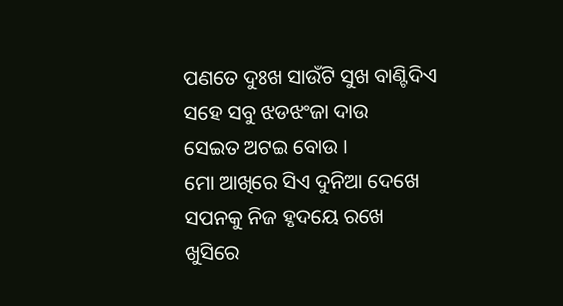ପଣତେ ଦୁଃଖ ସାଉଁଟି ସୁଖ ବାଣ୍ଟିଦିଏ
ସହେ ସବୁ ଝଡଝଂଜା ଦାଉ
ସେଇତ ଅଟଇ ବୋଉ ।
ମୋ ଆଖିରେ ସିଏ ଦୁନିଆ ଦେଖେ
ସପନକୁ ନିଜ ହୃଦୟେ ରଖେ
ଖୁସିରେ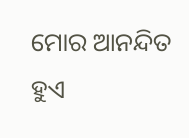ମୋର ଆନନ୍ଦିତ ହୁଏ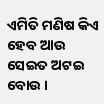ଏମିତି ମଣିଷ କିଏ ହେବ ଆଉ
ସେଇତ ଅଟଇ ବୋଉ ।